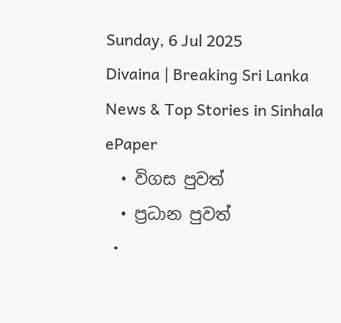Sunday, 6 Jul 2025
Divaina | Breaking Sri Lanka News & Top Stories in Sinhala
ePaper
  • විගස පුවත්
  • ප්‍රධාන පුවත්
  •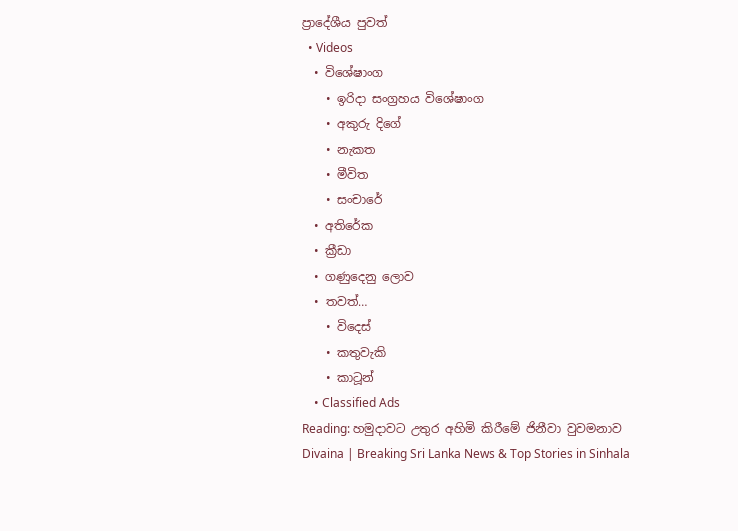ප්‍රාදේශීය පුවත්
  • Videos
  • විශේෂාංග
    • ඉරිදා සංග්‍රහය විශේෂාංග
    • අකුරු දිගේ
    • නැකත
    • මීවිත
    • සංචාරේ
  • අතිරේක
  • ක්‍රීඩා
  • ගණුදෙනු ලොව
  • තවත්…
    • විදෙස්
    • කතුවැකි
    • කාටූන්
    • Classified Ads
Reading: හමුදාවට උතුර අහිමි කිරීමේ ජිනීවා වුවමනාව
Divaina | Breaking Sri Lanka News & Top Stories in Sinhala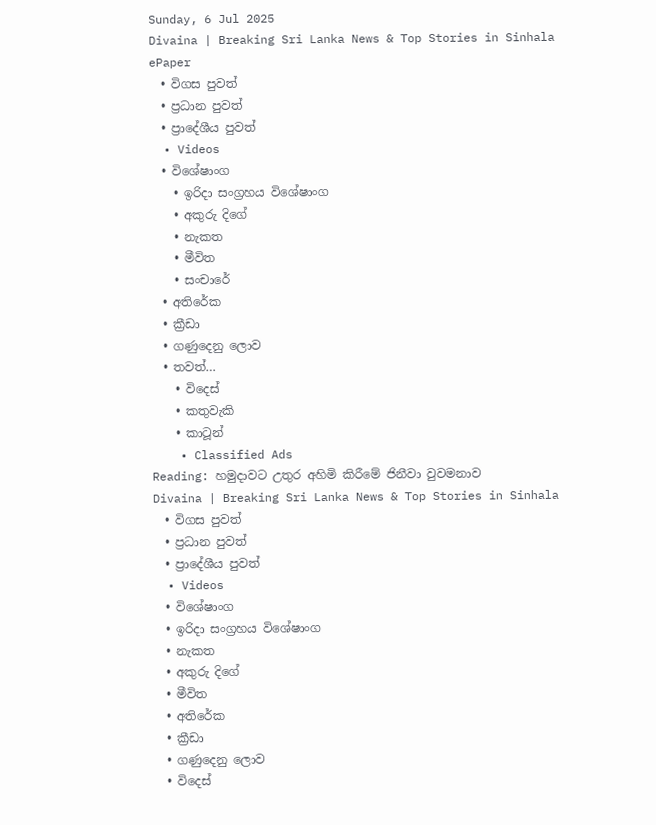Sunday, 6 Jul 2025
Divaina | Breaking Sri Lanka News & Top Stories in Sinhala
ePaper
  • විගස පුවත්
  • ප්‍රධාන පුවත්
  • ප්‍රාදේශීය පුවත්
  • Videos
  • විශේෂාංග
    • ඉරිදා සංග්‍රහය විශේෂාංග
    • අකුරු දිගේ
    • නැකත
    • මීවිත
    • සංචාරේ
  • අතිරේක
  • ක්‍රීඩා
  • ගණුදෙනු ලොව
  • තවත්…
    • විදෙස්
    • කතුවැකි
    • කාටූන්
    • Classified Ads
Reading: හමුදාවට උතුර අහිමි කිරීමේ ජිනීවා වුවමනාව
Divaina | Breaking Sri Lanka News & Top Stories in Sinhala
  • විගස පුවත්
  • ප්‍රධාන පුවත්
  • ප්‍රාදේශීය පුවත්
  • Videos
  • විශේෂාංග
  • ඉරිදා සංග්‍රහය විශේෂාංග
  • නැකත
  • අකුරු දිගේ
  • මීවිත
  • අතිරේක
  • ක්‍රීඩා
  • ගණුදෙනු ලොව
  • විදෙස්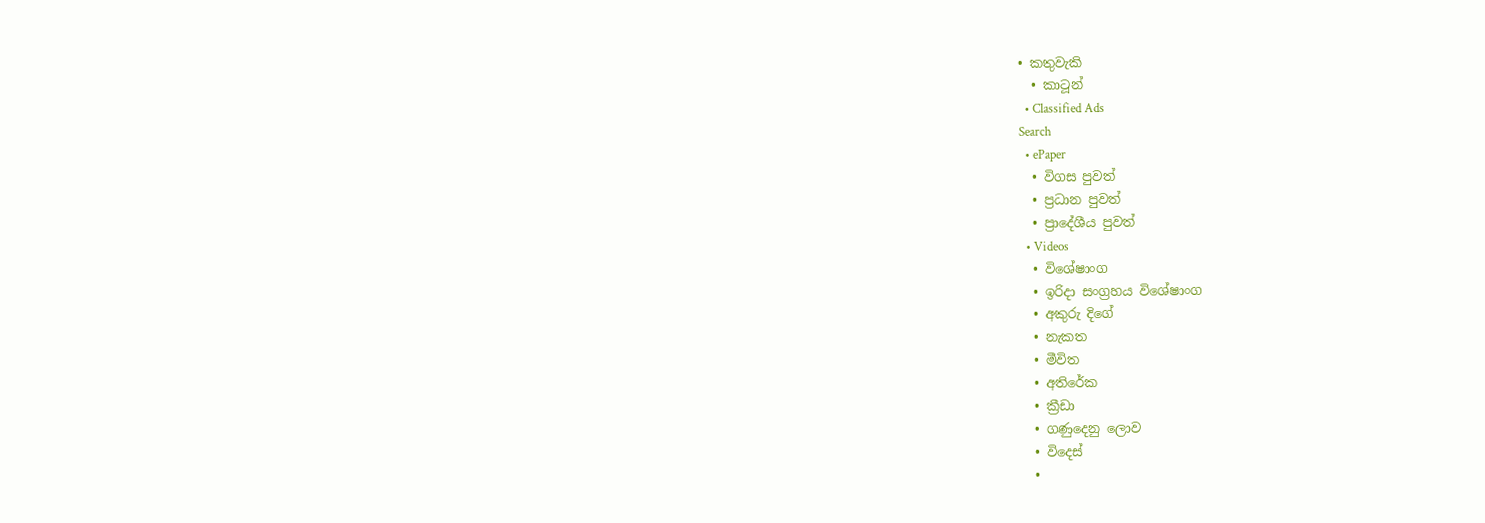• කතුවැකි
  • කාටූන්
  • Classified Ads
Search
  • ePaper
  • විගස පුවත්
  • ප්‍රධාන පුවත්
  • ප්‍රාදේශීය පුවත්
  • Videos
  • විශේෂාංග
  • ඉරිදා සංග්‍රහය විශේෂාංග
  • අකුරු දිගේ
  • නැකත
  • මීවිත
  • අතිරේක
  • ක්‍රීඩා
  • ගණුදෙනු ලොව
  • විදෙස්
  •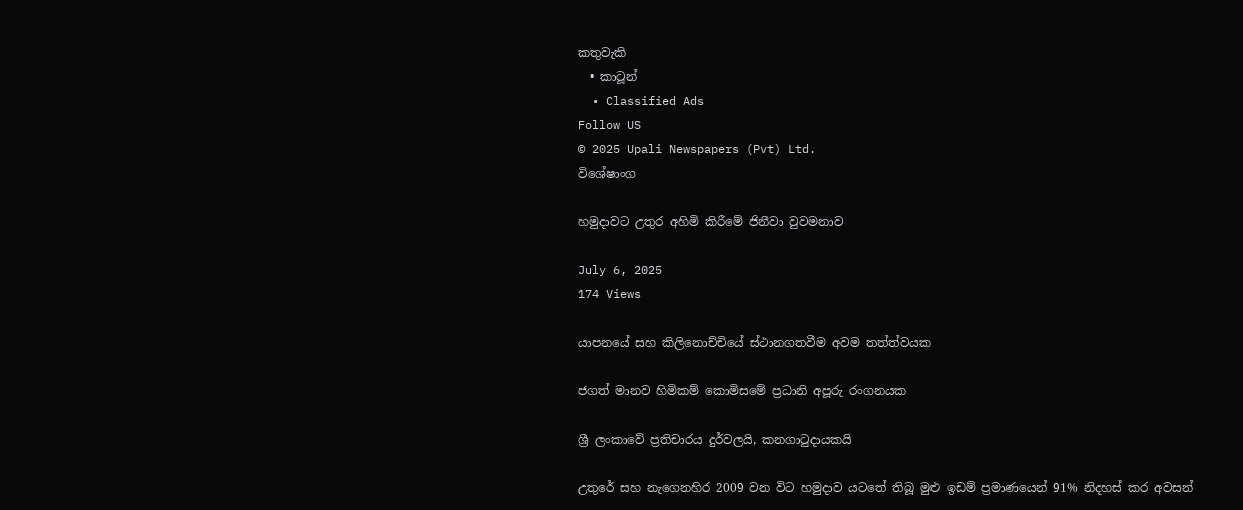කතුවැකි
  • කාටූන්
  • Classified Ads
Follow US
© 2025 Upali Newspapers (Pvt) Ltd.
විශේෂාංග

හමුදාවට උතුර අහිමි කිරීමේ ජිනීවා වුවමනාව

July 6, 2025
174 Views

යාපනයේ සහ කිලිනොච්චියේ ස්ථානගතවීම අවම තත්ත්වයක

ජගත් මානව හිමිකම් කොමිසමේ ප්‍රධානි අපූරු රංගනයක

ශ්‍රී ලංකාවේ ප්‍රතිචාරය දුර්වලයි, කනගාටුදායකයි

උතුරේ සහ නැගෙනහිර 2009 වන විට හමුදාව යටතේ තිබූ මුළු ඉඩම් ප්‍රමාණයෙන් 91% නිදහස් කර අවසන්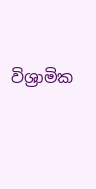විශ්‍රාමික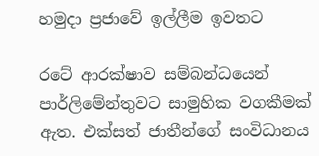හමුදා ප්‍රජාවේ ඉල්ලීම ඉවතට

රටේ ආරක්ෂාව සම්බන්ධයෙන් පාර්ලිමේන්තුවට සාමුහික වගකීමක් ඇත. එක්සත් ජාතීන්ගේ සංවිධානය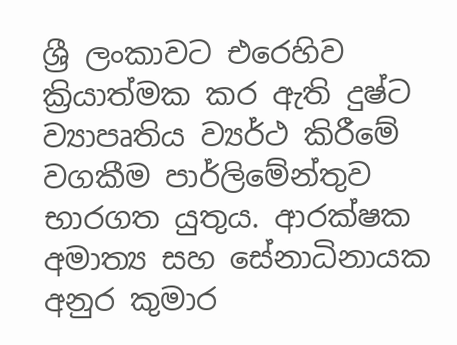ශ්‍රී ලංකාවට එරෙහිව ක්‍රියාත්මක කර ඇති දුෂ්ට ව්‍යාපෘතිය ව්‍යර්ථ කිරීමේ වගකීම පාර්ලිමේන්තුව භාරගත යුතුය. ආරක්ෂක අමාත්‍ය සහ සේනාධිනායක අනුර කුමාර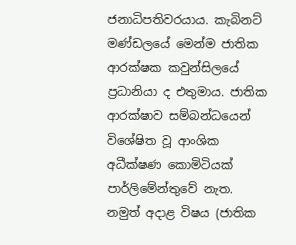ජනාධිපතිවරයාය. කැබිනට් මණ්ඩලයේ මෙන්ම ජාතික ආරක්ෂක කවුන්සිලයේ ප්‍රධානියා ද එතුමාය. ජාතික ආරක්ෂාව සම්බන්ධයෙන් විශේෂිත වූ ආංශික අධීක්ෂණ කොමිටියක් පාර්ලිමේන්තුවේ නැත. නමුත් අදාළ විෂය (ජාතික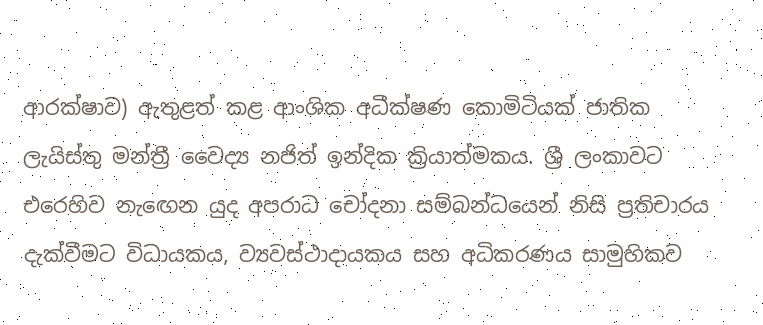ආරක්ෂාව) ඇතුළත් කළ ආංශික අධීක්ෂණ කොමිටියක් ජාතික ලැයිස්තු මන්ත්‍රී වෛද්‍ය නජිත් ඉන්දික ක්‍රියාත්මකය. ශ්‍රී ලංකාවට එරෙහිව නැඟෙන යුද අපරාධ චෝදනා සම්බන්ධයෙන් නිසි ප්‍රතිචාරය දැක්වීමට විධායකය, ව්‍යවස්ථාදායකය සහ අධිකරණය සාමුහිකව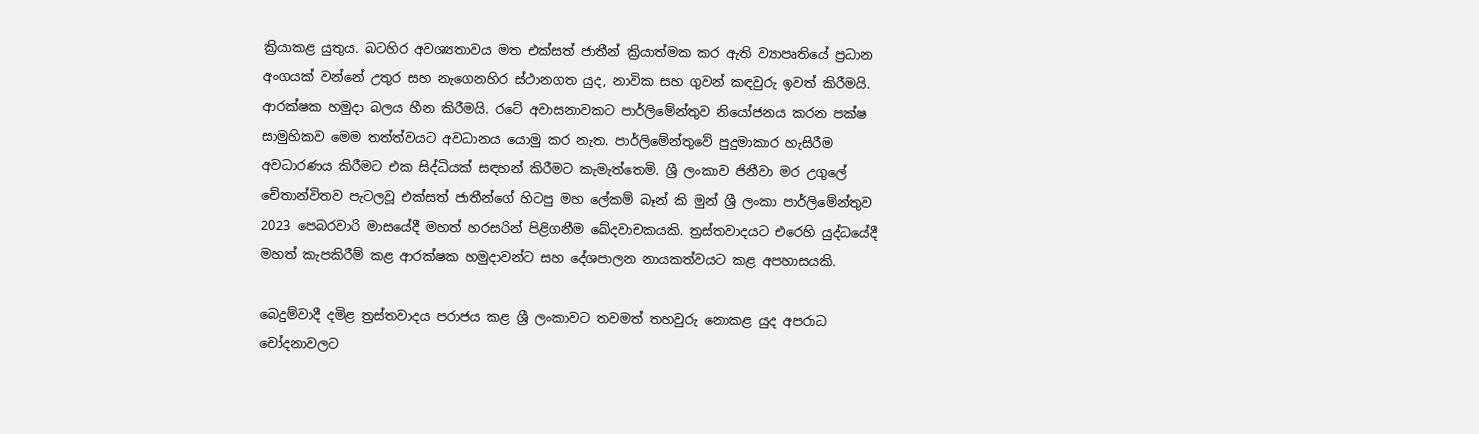ක්‍රියාකළ යුතුය. බටහිර අවශ්‍යතාවය මත එක්සත් ජාතීන් ක්‍රියාත්මක කර ඇති ව්‍යාපෘතියේ ප්‍රධාන අංගයක් වන්නේ උතුර සහ නැගෙනහිර ස්ථානගත යුද, නාවික සහ ගුවන් කඳවුරු ඉවත් කිරීමයි. ආරක්ෂක හමුදා බලය හීන කිරීමයි. රටේ අවාසනාවකට පාර්ලිමේන්තුව නියෝජනය කරන පක්ෂ සාමුහිකව මෙම තත්ත්වයට අවධානය යොමු කර නැත. පාර්ලිමේන්තුවේ පුදුමාකාර හැසිරීම අවධාරණය කිරීමට එක සිද්ධියක් සඳහන් කිරීමට කැමැත්තෙමි. ශ්‍රී ලංකාව ජිනීවා මර උගුලේ චේතාන්විතව පැටලවූ එක්සත් ජාතීන්ගේ හිටපු මහ ලේකම් බෑන් කි මුන් ශ්‍රී ලංකා පාර්ලිමේන්තුව 2023 පෙබරවාරි මාසයේදී මහත් හරසරින් පිළිගනීම ඛේදවාචකයකි. ත්‍රස්තවාදයට එරෙහි යුද්ධයේදී මහත් කැපකිරීම් කළ ආරක්ෂක හමුදාවන්ට සහ දේශපාලන නායකත්වයට කළ අපහාසයකි.

බෙදුම්වාදී දමිළ ත්‍රස්තවාදය පරාජය කළ ශ්‍රී ලංකාවට තවමත් තහවුරු නොකළ යුද අපරාධ චෝදනාවලට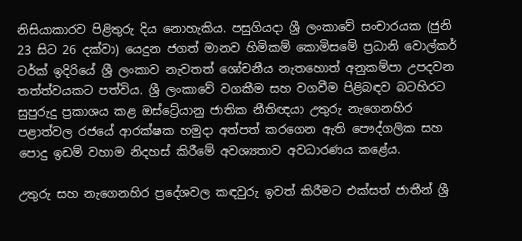නිසියාකාරව පිළිතුරු දිය නොහැකිය. පසුගියදා ශ්‍රී ලංකාවේ සංචාරයක (ජුනි 23 සිට 26 දක්වා) යෙදුන ජගත් මානව හිමිකම් කොමිසමේ ප්‍රධානි වොල්කර් ටර්ක් ඉදිරියේ ශ්‍රී ලංකාව නැවතත් ශෝචනීය නැතහොත් අනුකම්පා උපදවන තත්ත්වයකට පත්විය. ශ්‍රී ලංකාවේ වගකීම සහ වගවීම පිළිබඳව බටහිරට සුපුරුදු ප්‍රකාශය කළ ඔස්ට්‍රේයානු ජාතික නීතිඥයා උතුරු නැගෙනහිර පළාත්වල රජයේ ආරක්ෂක හමුදා අත්පත් කරගෙන ඇති පෞද්ගලික සහ පොදු ඉඩම් වහාම නිදහස් කිරීමේ අවශ්‍යතාව අවධාරණය කළේය.

උතුරු සහ නැගෙනහිර ප්‍රදේශවල කඳවුරු ඉවත් කිරීමට එක්සත් ජාතීන් ශ්‍රී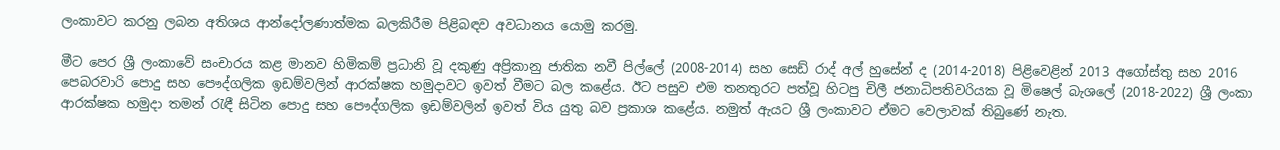ලංකාවට කරනු ලබන අතිශය ආන්දෝලණාත්මක බලකිරීම පිළිබඳව අවධානය යොමු කරමු.

මීට පෙර ශ්‍රී ලංකාවේ සංචාරය කළ මානව හිමිකම් ප්‍රධානි වූ දකුණු අප්‍රිකානු ජාතික නවී පිල්ලේ (2008-2014) සහ සෙඩ් රාද් අල් හුසේන් ද (2014-2018) පිළිවෙළින් 2013 අගෝස්තු සහ 2016 පෙබරවාරි පොදු සහ පෞද්ගලික ඉඩම්වලින් ආරක්ෂක හමුදාවට ඉවත් වීමට බල කළේය. ඊට පසුව එම තනතුරට පත්වූ හිටපු චිලී ජනාධිපතිවරියක වූ මිෂෙල් බැශලේ (2018-2022) ශ්‍රී ලංකා ආරක්ෂක හමුදා තමන් රැඳී සිටින පොදු සහ පෞද්ගලික ඉඩම්වලින් ඉවත් විය යුතු බව ප්‍රකාශ කළේය. නමුත් ඇයට ශ්‍රී ලංකාවට ඒමට වෙලාවක් තිබුණේ නැත.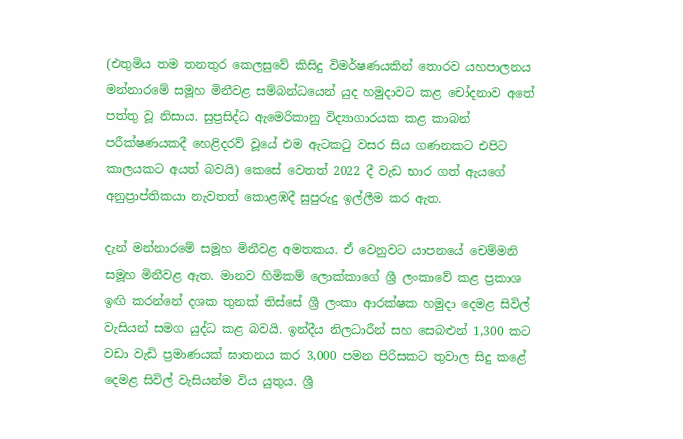(එතුමිය තම තනතුර කෙලසුවේ කිසිදු විමර්ෂණයකින් තොරව යහපාලනය මන්නාරමේ සමූහ මිනීවළ සම්බන්ධයෙන් යුද හමුදාවට කළ චෝදනාව අතේ පත්තු වූ නිසාය. සුප්‍රසිද්ධ ඇමෙරිකානු විද්‍යාගාරයක කළ කාබන් පරීක්ෂණයකදී හෙළිදරව් වූයේ එම ඇටකටු වසර සිය ගණනකට එපිට කාලයකට අයත් බවයි) කෙසේ වෙතත් 2022 දී වැඩ භාර ගත් ඇයගේ අනුප්‍රාප්තිකයා නැවතත් කොළඹදී සුපුරුදු ඉල්ලීම කර ඇත.

දැන් මන්නාරමේ සමූහ මිනීවළ අමතකය. ඒ වෙනුවට යාපනයේ චෙම්මනි සමූහ මිනීවළ ඇත. මානව හිමිකම් ලොක්කාගේ ශ්‍රී ලංකාවේ කළ ප්‍රකාශ ඉඟි කරන්නේ දශක තුනක් තිස්සේ ශ්‍රී ලංකා ආරක්ෂක හමුදා දෙමළ සිවිල් වැසියන් සමග යුද්ධ කළ බවයි. ඉන්දීය නිලධාරීන් සහ සෙබළුන් 1,300 කට වඩා වැඩි ප්‍රමාණයක් ඝාතනය කර 3,000 පමන පිරිසකට තුවාල සිදු කළේ දෙමළ සිවිල් වැසියන්ම විය යුතුය. ශ්‍රී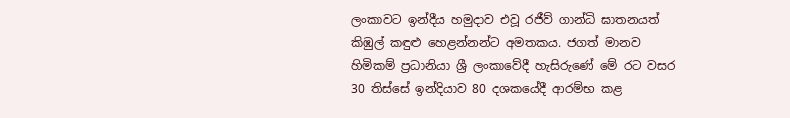ලංකාවට ඉන්දීය හමුදාව එවූ රජීව් ගාන්ධි ඝාතනයත් කිඹුල් කඳුළු හෙළන්නන්ට අමතකය. ජගත් මානව හිමිකම් ප්‍රධානියා ශ්‍රී ලංකාවේදී හැසිරුණේ මේ රට වසර 30 තිස්සේ ඉන්දියාව 80 දශකයේදී ආරම්භ කළ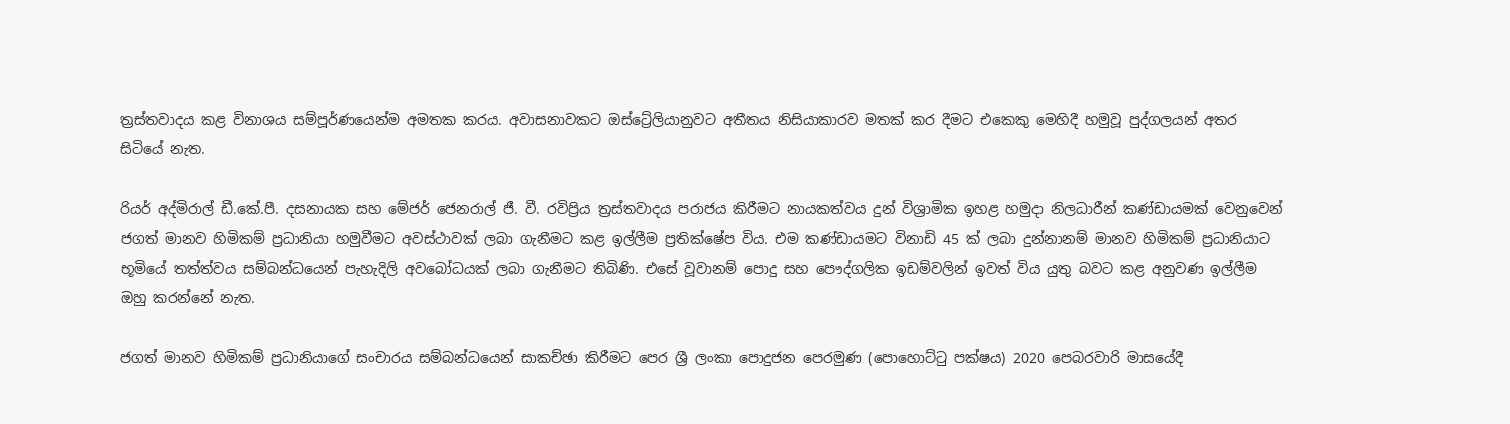ත්‍රස්තවාදය කළ විනාශය සම්පූර්ණයෙන්ම අමතක කරය. අවාසනාවකට ඔස්ට්‍රේලියානුවට අතීතය නිසියාකාරව මතක් කර දීමට එකෙකු මෙහිදී හමුවූ පුද්ගලයන් අතර සිටියේ නැත.

රියර් අද්මිරාල් ඩී.කේ.පී. දසනායක සහ මේජර් ජෙනරාල් ජී. වී. රවිප්‍රිය ත්‍රස්තවාදය පරාජය කිරීමට නායකත්වය දුන් විශ්‍රාමික ඉහළ හමුදා නිලධාරීන් කණ්ඩායමක් වෙනුවෙන් ජගත් මානව හිමිකම් ප්‍රධානියා හමුවීමට අවස්ථාවක් ලබා ගැනීමට කළ ඉල්ලීම ප්‍රතික්ෂේප විය. එම කණ්ඩායමට විනාඩි 45 ක් ලබා දුන්නානම් මානව හිමිකම් ප්‍රධානියාට භූමියේ තත්ත්වය සම්බන්ධයෙන් පැහැදිලි අවබෝධයක් ලබා ගැනීමට තිබිණි. එසේ වූවානම් පොදු සහ පෞද්ගලික ඉඩම්වලින් ඉවත් විය යුතු බවට කළ අනුවණ ඉල්ලීම ඔහු කරන්නේ නැත.

ජගත් මානව හිමිකම් ප්‍රධානියාගේ සංචාරය සම්බන්ධයෙන් සාකච්ඡා කිරීමට පෙර ශ්‍රී ලංකා පොදුජන පෙරමුණ (පොහොට්ටු පක්ෂය) 2020 පෙබරවාරි මාසයේදී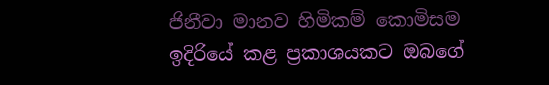ජිනීවා මානව හිමිකම් කොමිසම ඉදිරියේ කළ ප්‍රකාශයකට ඔබගේ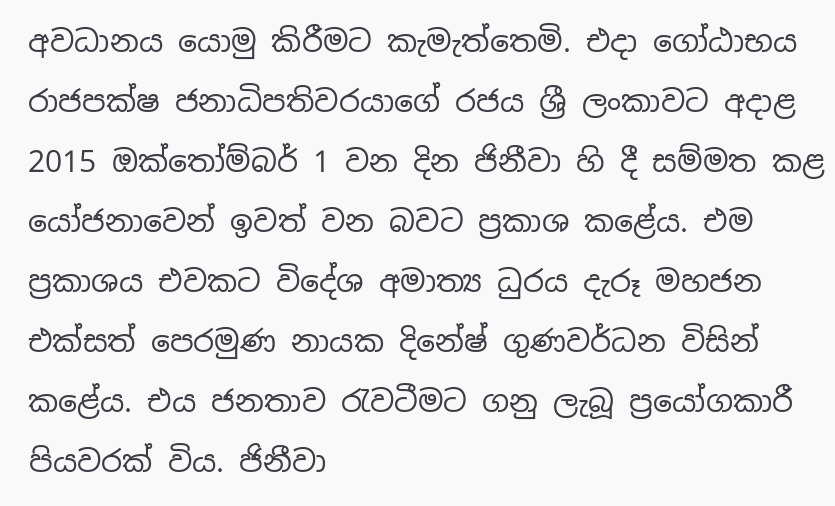අවධානය යොමු කිරීමට කැමැත්තෙමි. එදා ගෝඨාභය රාජපක්ෂ ජනාධිපතිවරයාගේ රජය ශ්‍රී ලංකාවට අදාළ 2015 ඔක්තෝම්බර් 1 වන දින ජිනීවා හි දී සම්මත කළ යෝජනාවෙන් ඉවත් වන බවට ප්‍රකාශ කළේය. එම ප්‍රකාශය එවකට විදේශ අමාත්‍ය ධුරය දැරූ මහජන එක්සත් පෙරමුණ නායක දිනේෂ් ගුණවර්ධන විසින් කළේය. එය ජනතාව රැවටීමට ගනු ලැබූ ප්‍රයෝගකාරී පියවරක් විය. ජිනීවා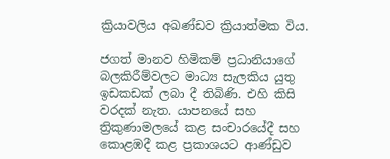ක්‍රියාවලිය අඛණ්ඩව ක්‍රියාත්මක විය.

ජගත් මානව හිමිකම් ප්‍රධානියාගේ බලකිරීම්වලට මාධ්‍ය සැලකිය යුතු ඉඩකඩක් ලබා දී තිබිණි. එහි කිසි වරදක් නැත. යාපනයේ සහ ත්‍රිකුණාමලයේ කළ සංචාරයේදී සහ කොළඹදී කළ ප්‍රකාශයට ආණ්ඩුව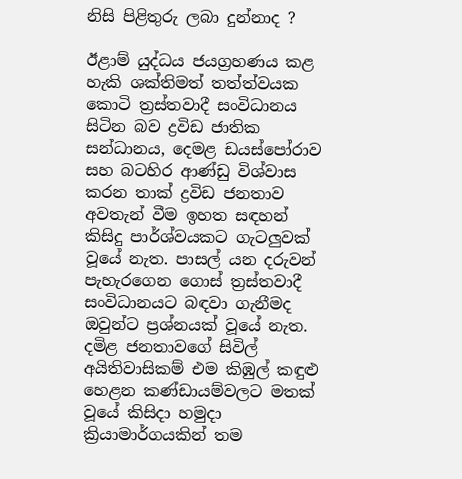නිසි පිළිතුරු ලබා දුන්නාද ?

ඊළාම් යුද්ධය ජයග්‍රහණය කළ හැකි ශක්තිමත් තත්ත්වයක කොටි ත්‍රස්තවාදී සංවිධානය සිටින බව ද්‍රවිඩ ජාතික සන්ධානය, දෙමළ ඩයස්පෝරාව සහ බටහිර ආණ්ඩු විශ්වාස කරන තාක් ද්‍රවිඩ ජනතාව අවතැන් වීම ඉහත සඳහන් කිසිදු පාර්ශ්වයකට ගැටලුවක් වූයේ නැත. පාසල් යන දරුවන් පැහැරගෙන ගොස් ත්‍රස්තවාදී සංවිධානයට බඳවා ගැනීමද ඔවුන්ට ප්‍රශ්නයක් වූයේ නැත. දමිළ ජනතාවගේ සිවිල් අයිතිවාසිකම් එම කිඹුල් කඳුළු හෙළන කණ්ඩායම්වලට මතක් වූයේ කිසිදා හමුදා ක්‍රියාමාර්ගයකින් තම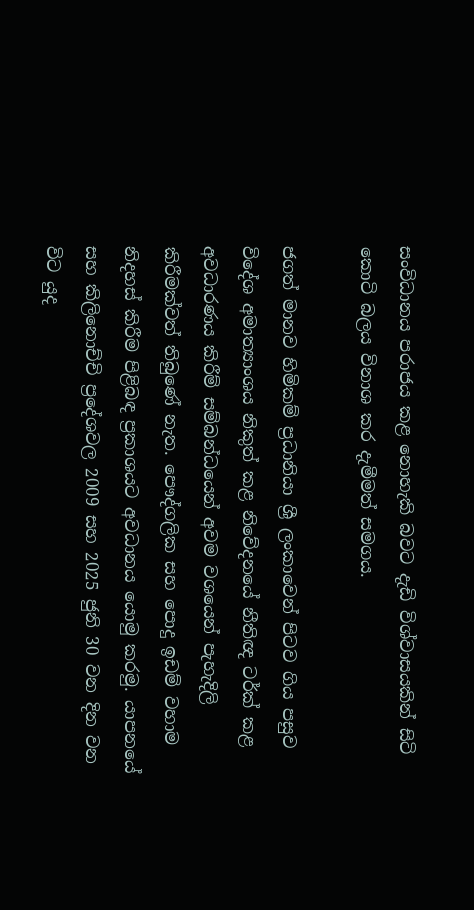සංවිධානය පරාජය කළ නොහැකි බවට දැඩි විශ්වාසයකින් සිටි කොටි බලය විනාශ කර දැමීමත් සමගය.

ජගත් මානව හිමිකම් ප්‍රධානියා ශ්‍රී ලංකාවෙන් පිටව ගිය පසුව විදේශ අමාත්‍යාංශය නිකුත් කළ නිවේදනයේ නීතිඥ ටර්ක් කළ අවධාරණය කිරීම් සම්බන්ධයෙන් අවම වශයෙන් පැහැදිලි කිරීමක්වත් තිබුණේ නැත. පෞද්ගලික සහ පොදු ඉඩම් වහාම නිදහස් කිරීම පිළිබඳ ප්‍රකාශයට අවධානය යොමු කරමු. යාපනයේ සහ කිලිනොච්චි ප්‍රදේශවල 2009 සහ 2025 ජුනි 30 වන දින වන විට යුද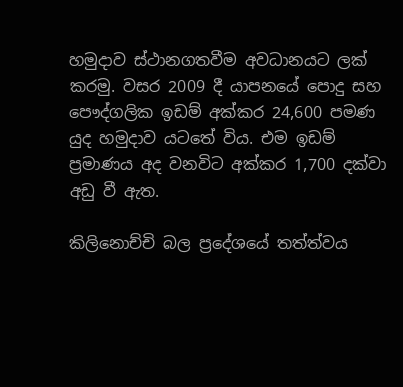හමුදාව ස්ථානගතවීම අවධානයට ලක් කරමු. වසර 2009 දී යාපනයේ පොදු සහ පෞද්ගලික ඉඩම් අක්කර 24,600 පමණ යුද හමුදාව යටතේ විය. එම ඉඩම් ප්‍රමාණය අද වනවිට අක්කර 1,700 දක්වා අඩු වී ඇත.

කිලිනොච්චි බල ප්‍රදේශයේ තත්ත්වය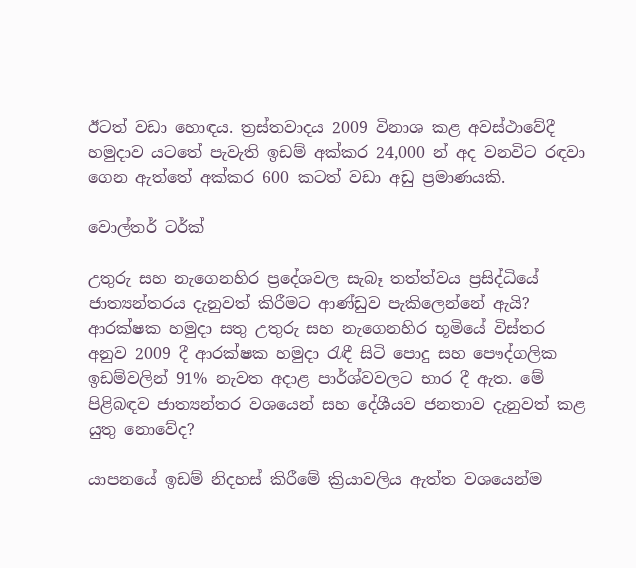ඊටත් වඩා හොඳය. ත්‍රස්තවාදය 2009 විනාශ කළ අවස්ථාවේදී හමුදාව යටතේ පැවැති ඉඩම් අක්කර 24,000 න් අද වනවිට රඳවා ගෙන ඇත්තේ අක්කර 600 කටත් වඩා අඩු ප්‍රමාණයකි.

වොල්තර් ටර්ක්

උතුරු සහ නැගෙනහිර ප්‍රදේශවල සැබෑ තත්ත්වය ප්‍රසිද්ධියේ ජාත්‍යන්තරය දැනුවත් කිරීමට ආණ්ඩුව පැකිලෙන්නේ ඇයි? ආරක්ෂක හමුදා සතු උතුරු සහ නැගෙනහිර භූමියේ විස්තර අනුව 2009 දී ආරක්ෂක හමුදා රැඳී සිටි පොදු සහ පෞද්ගලික ඉඩම්වලින් 91% නැවත අදාළ පාර්ශ්වවලට භාර දී ඇත. මේ පිළිබඳව ජාත්‍යන්තර වශයෙන් සහ දේශීයව ජනතාව දැනුවත් කළ යුතු නොවේද?

යාපනයේ ඉඩම් නිදහස් කිරීමේ ක්‍රියාවලිය ඇත්ත වශයෙන්ම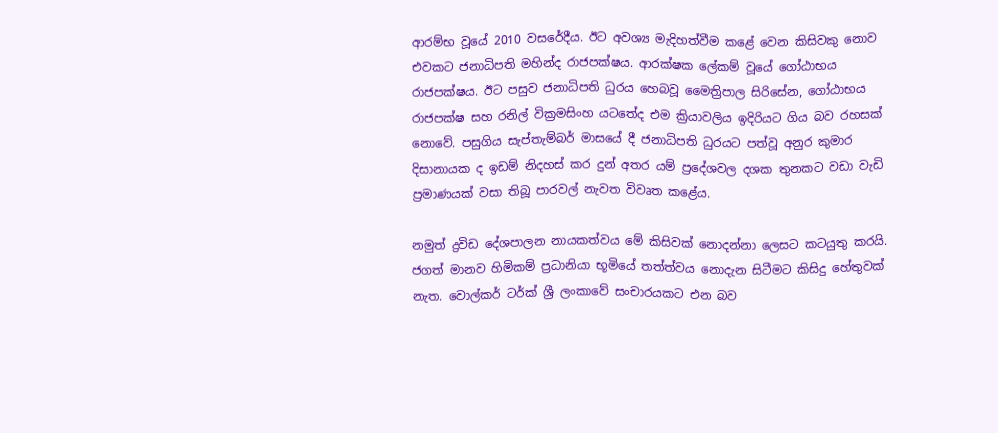ආරම්භ වූයේ 2010 වසරේදීය. ඊට අවශ්‍ය මැදිහත්වීම කළේ වෙන කිසිවකු නොව එවකට ජනාධිපති මහින්ද රාජපක්ෂය. ආරක්ෂක ලේකම් වූයේ ගෝඨාභය රාජපක්ෂය. ඊට පසුව ජනාධිපති ධුරය හෙබවූ මෛත්‍රිපාල සිරිසේන, ගෝඨාභය රාජපක්ෂ සහ රනිල් වික්‍රමසිංහ යටතේද එම ක්‍රියාවලිය ඉදිරියට ගිය බව රහසක් නොවේ. පසුගිය සැප්තැම්බර් මාසයේ දී ජනාධිපති ධුරයට පත්වූ අනුර කුමාර දිසානායක ද ඉඩම් නිදහස් කර දුන් අතර යම් ප්‍රදේශවල දශක තුනකට වඩා වැඩි ප්‍රමාණයක් වසා තිබූ පාරවල් නැවත විවෘත කළේය.

නමුත් ද්‍රවිඩ දේශපාලන නායකත්වය මේ කිසිවක් නොදන්නා ලෙසට කටයුතු කරයි. ජගත් මානව හිමිකම් ප්‍රධානියා භූමියේ තත්ත්වය නොදැන සිටීමට කිසිදු හේතුවක් නැත. වොල්කර් ටර්ක් ශ්‍රී ලංකාවේ සංචාරයකට එන බව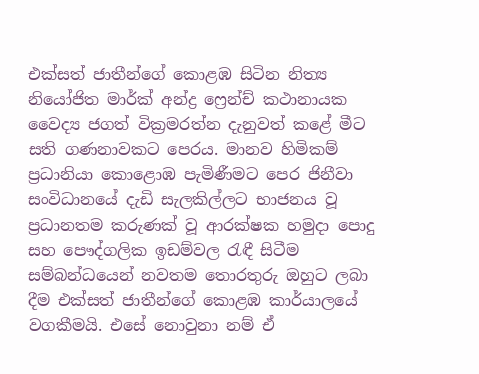එක්සත් ජාතීන්ගේ කොළඹ සිටින නිත්‍ය නියෝජිත මාර්ක් අන්ද්‍ර ෆ්‍රෙන්ච් කථානායක වෛද්‍ය ජගත් වික්‍රමරත්න දැනුවත් කළේ මීට සති ගණනාවකට පෙරය. මානව හිමිකම් ප්‍රධානියා කොළොඹ පැමිණීමට පෙර ජිනීවා සංවිධානයේ දැඩි සැලකිල්ලට භාජනය වූ ප්‍රධානතම කරුණක් වූ ආරක්ෂක හමුදා පොදු සහ පෞද්ගලික ඉඩම්වල රැඳී සිටීම සම්බන්ධයෙන් නවතම තොරතුරු ඔහුට ලබා දීම එක්සත් ජාතීන්ගේ කොළඹ කාර්යාලයේ වගකීමයි. එසේ නොවුනා නම් ඒ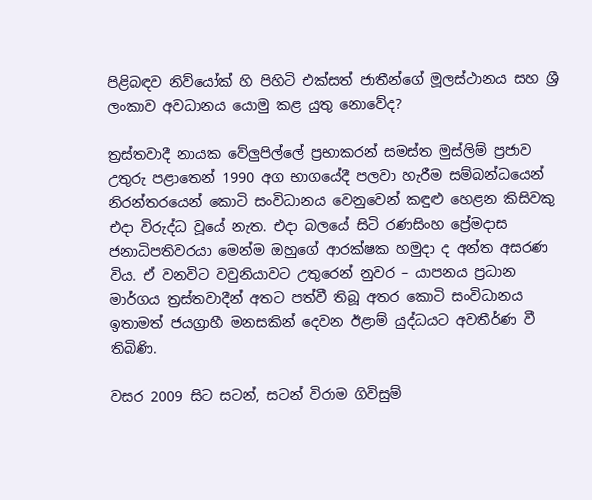පිළිබඳව නිව්යෝක් හි පිහිටි එක්සත් ජාතීන්ගේ මූලස්ථානය සහ ශ්‍රී ලංකාව අවධානය යොමු කළ යුතු නොවේද?

ත්‍රස්තවාදී නායක වේලුපිල්ලේ ප්‍රභාකරන් සමස්ත මුස්ලිම් ප්‍රජාව උතුරු පළාතෙන් 1990 අග භාගයේදී පලවා හැරීම සම්බන්ධයෙන් නිරන්තරයෙන් කොටි සංවිධානය වෙනුවෙන් කඳුළු හෙළන කිසිවකු එදා විරුද්ධ වූයේ නැත. එදා බලයේ සිටි රණසිංහ ප්‍රේමදාස ජනාධිපතිවරයා මෙන්ම ඔහුගේ ආරක්ෂක හමුදා ද අන්ත අසරණ විය. ඒ වනවිට වවුනියාවට උතුරෙන් නුවර – යාපනය ප්‍රධාන මාර්ගය ත්‍රස්තවාදීන් අතට පත්වී තිබූ අතර කොටි සංවිධානය ඉතාමත් ජයග්‍රාහී මනසකින් දෙවන ඊළාම් යුද්ධයට අවතීර්ණ වී තිබිණි.

වසර 2009 සිට සටන්, සටන් විරාම ගිවිසුම්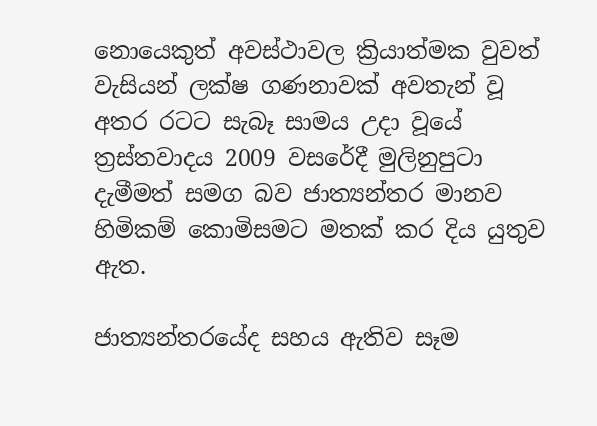නොයෙකුත් අවස්ථාවල ක්‍රියාත්මක වුවත් වැසියන් ලක්ෂ ගණනාවක් අවතැන් වූ අතර රටට සැබෑ සාමය උදා වූයේ ත්‍රස්තවාදය 2009 වසරේදී මුලිනුපුටා දැමීමත් සමග බව ජාත්‍යන්තර මානව හිමිකම් කොමිසමට මතක් කර දිය යුතුව ඇත.

ජාත්‍යන්තරයේද සහය ඇතිව සෑම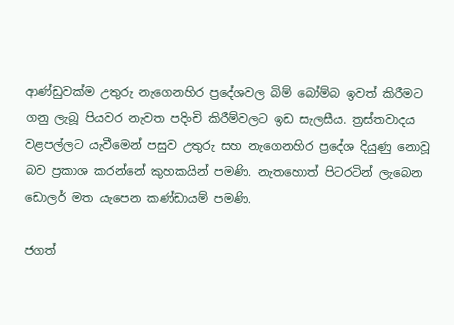ආණ්ඩුවක්ම උතුරු නැගෙනහිර ප්‍රදේශවල බිම් බෝම්බ ඉවත් කිරීමට ගනු ලැබූ පියවර නැවත පදිංචි කිරීම්වලට ඉඩ සැලසීය. ත්‍රස්තවාදය වළපල්ලට යැවීමෙන් පසුව උතුරු සහ නැගෙනහිර ප්‍රදේශ දියුණු නොවූ බව ප්‍රකාශ කරන්නේ කුහකයින් පමණි. නැතහොත් පිටරටින් ලැබෙන ඩොලර් මත යැපෙන කණ්ඩායම් පමණි.

ජගත්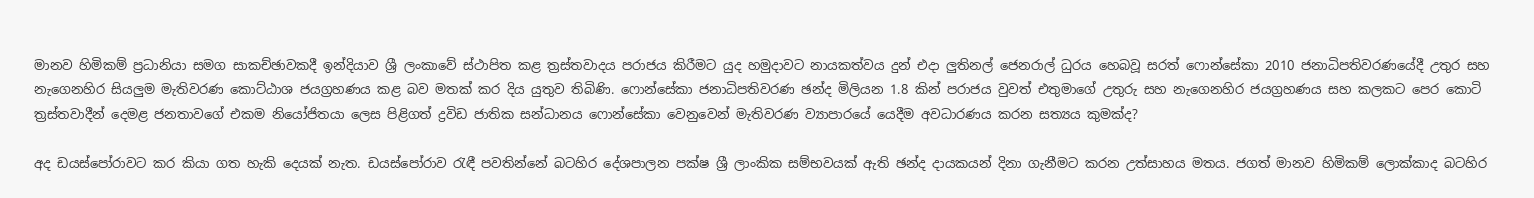මානව හිමිකම් ප්‍රධානියා සමග සාකච්ඡාවකදී ඉන්දියාව ශ්‍රී ලංකාවේ ස්ථාපිත කළ ත්‍රස්තවාදය පරාජය කිරීමට යුද හමුදාවට නායකත්වය දුන් එදා ලුතිනල් ජෙනරාල් ධුරය හෙබවූ සරත් ෆොන්සේකා 2010 ජනාධිපතිවරණයේදී උතුර සහ නැගෙනහිර සියලුම මැතිවරණ කොට්ඨාශ ජයග්‍රහණය කළ බව මතක් කර දිය යුතුව තිබිණි. ෆොන්සේකා ජනාධිපතිවරණ ඡන්ද මිලියන 1.8 කින් පරාජය වුවත් එතුමාගේ උතුරු සහ නැගෙනහිර ජයග්‍රහණය සහ කලකට පෙර කොටි ත්‍රස්තවාදීන් දෙමළ ජනතාවගේ එකම නියෝජිතයා ලෙස පිළිගත් ද්‍රවිඩ ජාතික සන්ධානය ෆොන්සේකා වෙනුවෙන් මැතිවරණ ව්‍යාපාරයේ යෙදීම අවධාරණය කරන සත්‍යය කුමක්ද?

අද ඩයස්පෝරාවට කර කියා ගත හැකි දෙයක් නැත. ඩයස්පෝරාව රැඳී පවතින්නේ බටහිර දේශපාලන පක්ෂ ශ්‍රී ලාංකික සම්භවයක් ඇති ඡන්ද දායකයන් දිනා ගැනීමට කරන උත්සාහය මතය. ජගත් මානව හිමිකම් ලොක්කාද බටහිර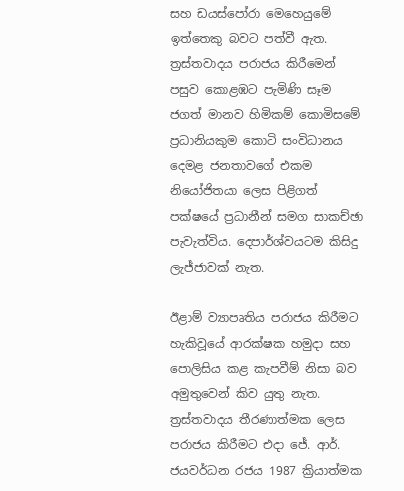සහ ඩයස්පෝරා මෙහෙයුමේ ඉත්තෙකු බවට පත්වී ඇත. ත්‍රස්තවාදය පරාජය කිරීමෙන් පසුව කොළඹට පැමිණි සෑම ජගත් මානව හිමිකම් කොමිසමේ ප්‍රධානියකුම කොටි සංවිධානය දෙමළ ජනතාවගේ එකම නියෝජිතයා ලෙස පිළිගත් පක්ෂයේ ප්‍රධානීන් සමග සාකච්ඡා පැවැත්විය. දෙපාර්ශ්වයටම කිසිදු ලැජ්ජාවක් නැත.

ඊළාම් ව්‍යාපෘතිය පරාජය කිරීමට හැකිවූයේ ආරක්ෂක හමුදා සහ පොලිසිය කළ කැපවීම් නිසා බව අමුතුවෙන් කිව යුතු නැත. ත්‍රස්තවාදය තීරණාත්මක ලෙස පරාජය කිරීමට එදා ජේ. ආර්. ජයවර්ධන රජය 1987 ක්‍රියාත්මක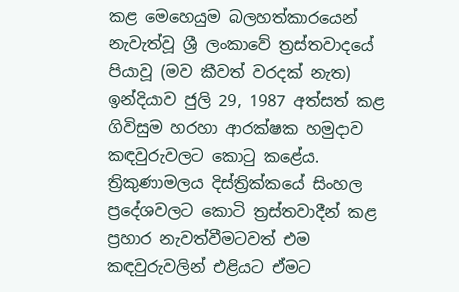කළ මෙහෙයුම බලහත්කාරයෙන් නැවැත්වූ ශ්‍රී ලංකාවේ ත්‍රස්තවාදයේ පියාවූ (මව කීවත් වරදක් නැත) ඉන්දියාව ජුලි 29, 1987 අත්සත් කළ ගිවිසුම හරහා ආරක්ෂක හමුදාව කඳවුරුවලට කොටු කළේය. ත්‍රිකුණාමලය දිස්ත්‍රික්කයේ සිංහල ප්‍රදේශවලට කොටි ත්‍රස්තවාදීන් කළ ප්‍රහාර නැවත්වීමටවත් එම කඳවුරුවලින් එළියට ඒමට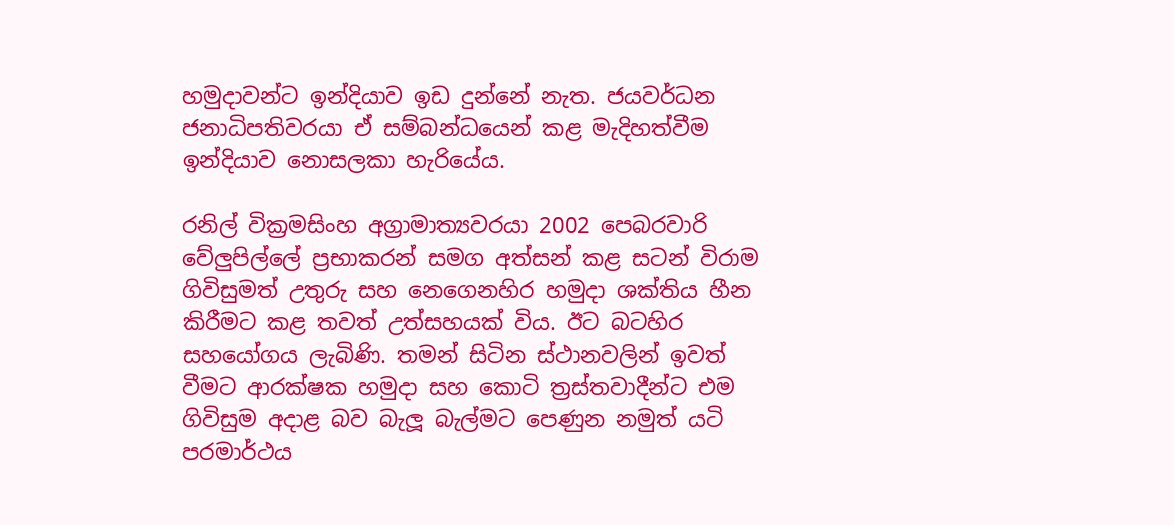හමුදාවන්ට ඉන්දියාව ඉඩ දුන්නේ නැත. ජයවර්ධන ජනාධිපතිවරයා ඒ සම්බන්ධයෙන් කළ මැදිහත්වීම ඉන්දියාව නොසලකා හැරියේය.

රනිල් වික්‍රමසිංහ අග්‍රාමාත්‍යවරයා 2002 පෙබරවාරි වේලුපිල්ලේ ප්‍රභාකරන් සමග අත්සන් කළ සටන් විරාම ගිවිසුමත් උතුරු සහ නෙගෙනහිර හමුදා ශක්තිය හීන කිරීමට කළ තවත් උත්සහයක් විය. ඊට බටහිර සහයෝගය ලැබිණි. තමන් සිටින ස්ථානවලින් ඉවත් වීමට ආරක්ෂක හමුදා සහ කොටි ත්‍රස්තවාදීන්ට එම ගිවිසුම අදාළ බව බැලූ බැල්මට පෙණුන නමුත් යටි පරමාර්ථය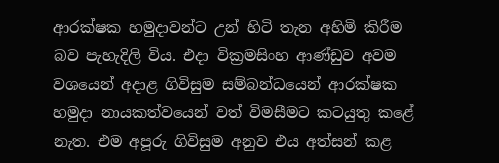ආරක්ෂක හමුදාවන්ට උන් හිටි තැන අහිමි කිරීම බව පැහැදිලි විය. එදා වික්‍රමසිංහ ආණ්ඩුව අවම වශයෙන් අදාළ ගිවිසුම සම්බන්ධයෙන් ආරක්ෂක හමුදා නායකත්වයෙන් වත් විමසීමට කටයුතු කළේ නැත. එම අපූරු ගිවිසුම අනුව එය අත්සන් කළ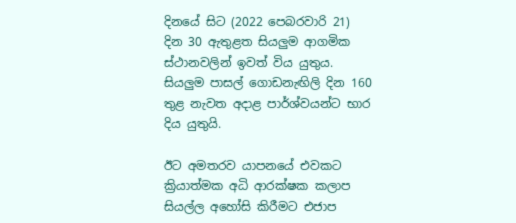දිනයේ සිට (2022 පෙබරවාරි 21) දින 30 ඇතුළත සියලුම ආගමික ස්ථානවලින් ඉවත් විය යුතුය. සියලුම පාසල් ගොඩනැඟිලි දින 160 තුළ නැවත අදාළ පාර්ශ්වයන්ට භාර දිය යුතුයි.

ඊට අමතරව යාපනයේ එවකට ක්‍රියාත්මක අධි ආරක්ෂක කලාප සියල්ල අහෝසි කිරීමට එජාප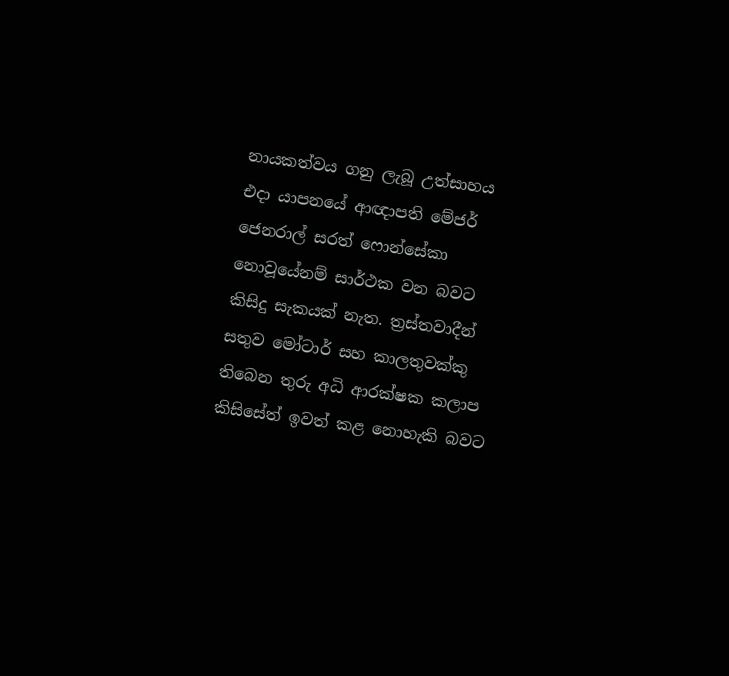නායකත්වය ගනු ලැබූ උත්සාහය එදා යාපනයේ ආඥාපති මේජර් ජෙනරාල් සරත් ෆොන්සේකා නොවූයේනම් සාර්ථක වන බවට කිසිදු සැකයක් නැත. ත්‍රස්තවාදීන් සතුව මෝටාර් සහ කාලතුවක්කු තිබෙන තුරු අධි ආරක්ෂක කලාප කිසිසේත් ඉවත් කළ නොහැකි බවට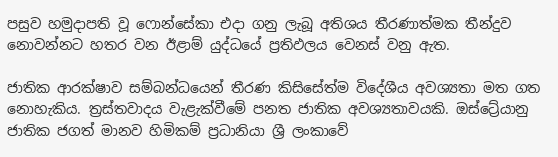පසුව හමුදාපති වූ ෆොන්සේකා එදා ගනු ලැබූ අතිශය තීරණාත්මක තීන්දුව නොවන්නට හතර වන ඊළාම් යුද්ධයේ ප්‍රතිඵලය වෙනස් වනු ඇත.

ජාතික ආරක්ෂාව සම්බන්ධයෙන් තීරණ කිසිසේත්ම විදේශීය අවශ්‍යතා මත ගත නොහැකිය. ත්‍රස්තවාදය වැළැක්වීමේ පනත ජාතික අවශ්‍යතාවයකි. ඔස්ට්‍රේයානු ජාතික ජගත් මානව හිමිකම් ප්‍රධානියා ශ්‍රී ලංකාවේ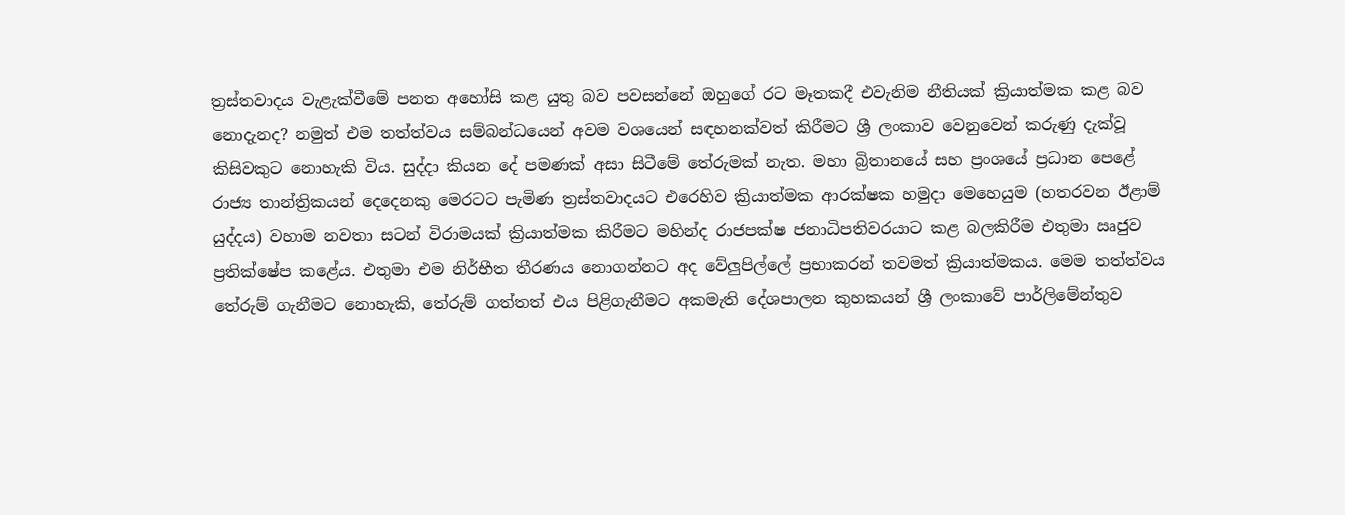ත්‍රස්තවාදය වැළැක්වීමේ පනත අහෝසි කළ යුතු බව පවසන්නේ ඔහුගේ රට මෑතකදී එවැනිම නීතියක් ක්‍රියාත්මක කළ බව නොදැනද? නමුත් එම තත්ත්වය සම්බන්ධයෙන් අවම වශයෙන් සඳහනක්වත් කිරීමට ශ්‍රී ලංකාව වෙනුවෙන් කරුණු දැක්වූ කිසිවකුට නොහැකි විය. සුද්දා කියන දේ පමණක් අසා සිටීමේ තේරුමක් නැත. මහා බ්‍රිතානයේ සහ ප්‍රංශයේ ප්‍රධාන පෙළේ රාජ්‍ය තාන්ත්‍රිකයන් දෙදෙනකු මෙරටට පැමිණ ත්‍රස්තවාදයට එරෙහිව ක්‍රියාත්මක ආරක්ෂක හමුදා මෙහෙයුම (හතරවන ඊළාම් යුද්දය) වහාම නවතා සටන් විරාමයක් ක්‍රියාත්මක කිරීමට මහින්ද රාජපක්ෂ ජනාධිපතිවරයාට කළ බලකිරීම එතුමා ඍජුව ප්‍රතික්ෂේප කළේය. එතුමා එම නිර්භීත තීරණය නොගන්නට අද වේලුපිල්ලේ ප්‍රභාකරන් තවමත් ක්‍රියාත්මකය. මෙම තත්ත්වය තේරුම් ගැනීමට නොහැකි, තේරුම් ගත්තත් එය පිළිගැනීමට අකමැති දේශපාලන කුහකයන් ශ්‍රී ලංකාවේ පාර්ලිමේන්තුව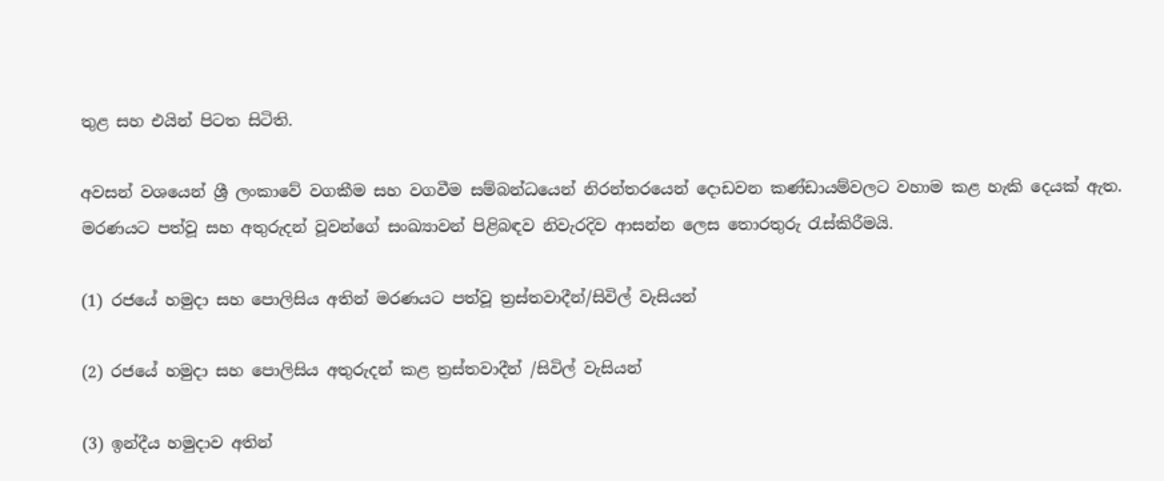තුළ සහ එයින් පිටත සිටිති.

අවසන් වශයෙන් ශ්‍රී ලංකාවේ වගකීම සහ වගවීම සම්බන්ධයෙන් නිරන්තරයෙන් දොඩවන කණ්ඩායම්වලට වහාම කළ හැකි දෙයක් ඇත. මරණයට පත්වූ සහ අතුරුදන් වූවන්ගේ සංඛ්‍යාවන් පිළිබඳව නිවැරදිව ආසන්න ලෙස තොරතුරු රැස්කිරීමයි.

(1) රජයේ හමුදා සහ පොලිසිය අතින් මරණයට පත්වූ ත්‍රස්තවාදීන්/සිවිල් වැසියන්

(2) රජයේ හමුදා සහ පොලිසිය අතුරුදන් කළ ත්‍රස්තවාදීන් /සිවිල් වැසියන්

(3) ඉන්දීය හමුදාව අතින්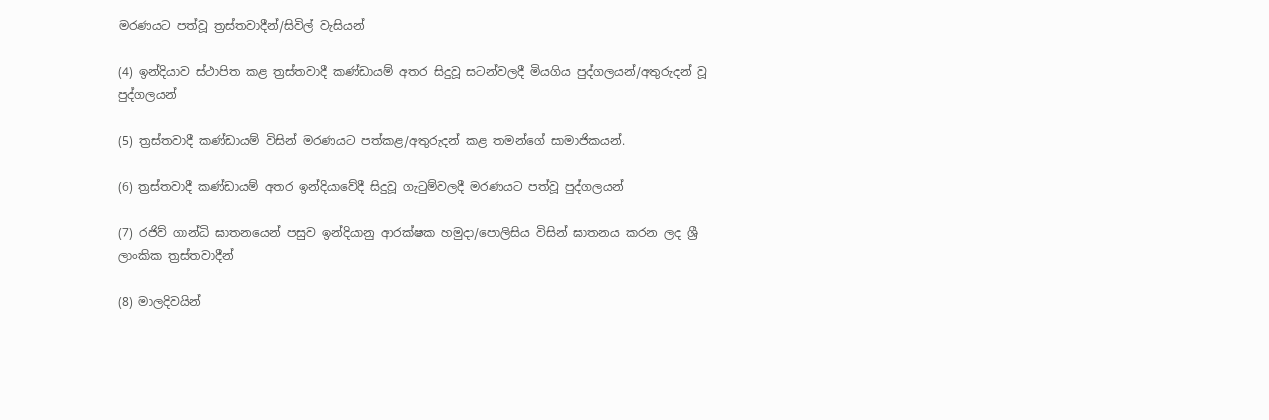මරණයට පත්වූ ත්‍රස්තවාදීන්/සිවිල් වැසියන්

(4) ඉන්දියාව ස්ථාපිත කළ ත්‍රස්තවාදී කණ්ඩායම් අතර සිදුවූ සටන්වලදී මියගිය පුද්ගලයන්/අතුරුදන් වූ පුද්ගලයන්

(5) ත්‍රස්තවාදී කණ්ඩායම් විසින් මරණයට පත්කළ/අතුරුදන් කළ තමන්ගේ සාමාජිකයන්.

(6) ත්‍රස්තවාදී කණ්ඩායම් අතර ඉන්දියාවේදී සිදුවූ ගැටුම්වලදී මරණයට පත්වූ පුද්ගලයන්

(7) රජිව් ගාන්ධි ඝාතනයෙන් පසුව ඉන්දියානු ආරක්ෂක හමුදා/පොලිසිය විසින් ඝාතනය කරන ලද ශ්‍රී ලාංකික ත්‍රස්තවාදීන්

(8) මාලදිවයින්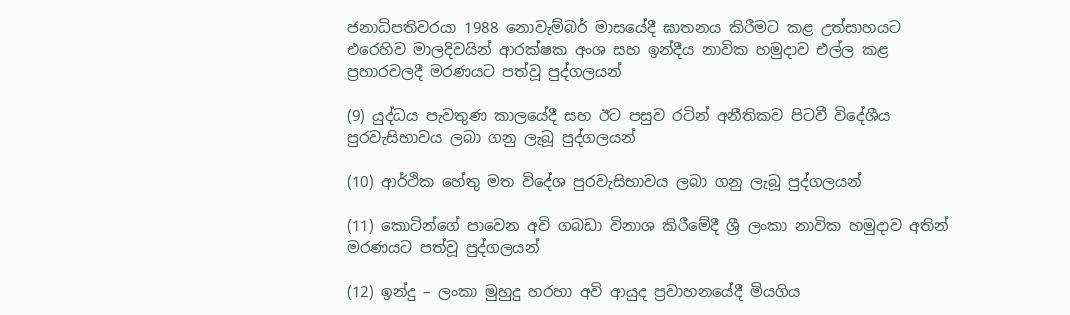ජනාධිපතිවරයා 1988 නොවැම්බර් මාසයේදී ඝාතනය කිරීමට කළ උත්සාහයට එරෙහිව මාලදිවයින් ආරක්ෂක අංශ සහ ඉන්දීය නාවික හමුදාව එල්ල කළ ප්‍රහාරවලදී මරණයට පත්වූ පුද්ගලයන්

(9) යුද්ධය පැවතුණ කාලයේදී සහ ඊට පසුව රටින් අනීතිකව පිටවී විදේශීය පුරවැසිභාවය ලබා ගනු ලැබූ පුද්ගලයන්

(10) ආර්ථික හේතු මත විදේශ පුරවැසිභාවය ලබා ගනු ලැබූ පුද්ගලයන්

(11) කොටින්ගේ පාවෙන අවි ගබඩා විනාශ කිරීමේදී ශ්‍රී ලංකා නාවික හමුදාව අතින් මරණයට පත්වූ පුද්ගලයන්

(12) ඉන්දු – ලංකා මුහුදු හරහා අවි ආයුද ප්‍රවාහනයේදී මියගිය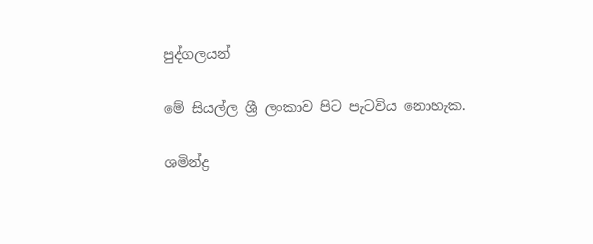පුද්ගලයන්

මේ සියල්ල ශ්‍රී ලංකාව පිට පැටවිය නොහැක.

ශමින්ද්‍ර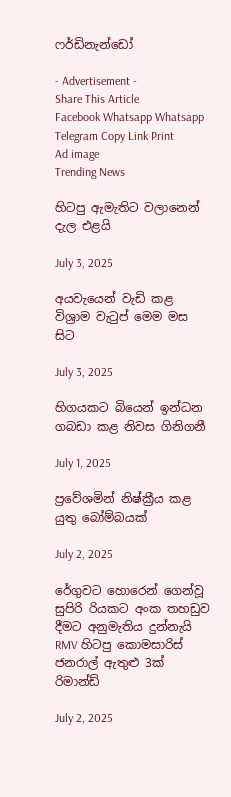ෆර්ඩිනැන්ඩෝ

- Advertisement -
Share This Article
Facebook Whatsapp Whatsapp Telegram Copy Link Print
Ad image
Trending News

හිටපු ඇමැතිට වලානෙන් දැල එළයි

July 3, 2025

අයවැයෙන් වැඩි කළ විශ්‍රාම වැටුප් මෙම මස සිට

July 3, 2025

හිගයකට බියෙන් ඉන්ධන ගබඩා කළ නිවස ගිනිගනී

July 1, 2025

ප්‍රවේශමින් නිෂ්ක්‍රීය කළ යුතු බෝම්බයක්

July 2, 2025

රේගුවට හොරෙන් ගෙන්වූ සුපිරි රියකට අංක තහඩුව දීමට අනුමැතිය දුන්නැයි RMV හිටපු කොමසාරිස් ජනරාල් ඇතුළු 3ක් රිමාන්ඩ්

July 2, 2025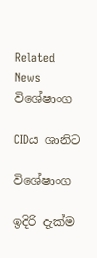Related News
විශේෂාංග

CIDය ශානිට

විශේෂාංග

ඉදිරි දැක්ම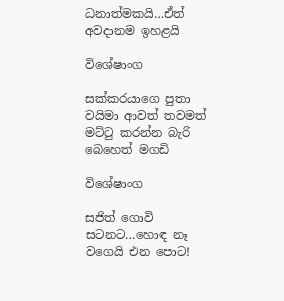ධනාත්මකයි…ඒත් අවදානම ඉහළයි

විශේෂාංග

සක්කරයාගෙ පුතා වයිමා ආවත් තවමත් මට්ටු කරන්න බැරි බෙහෙත් මගඩි

විශේෂාංග

සජිත් ගොවි සටනට…හොඳ නෑ වගෙයි එන පොට!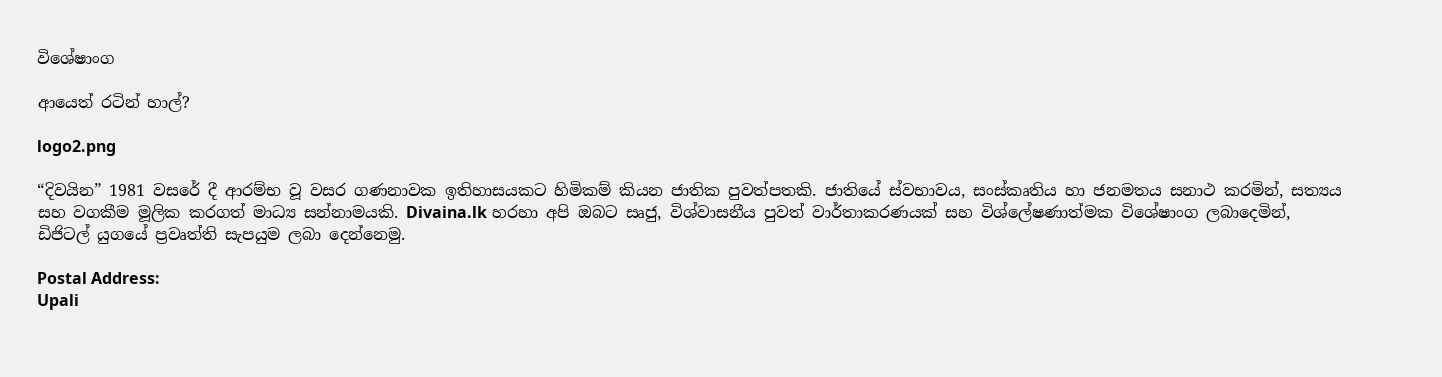විශේෂාංග

ආයෙත් රටින් හාල්?

logo2.png

“දිවයින” 1981 වසරේ දී ආරම්භ වූ වසර ගණනාවක ඉතිහාසයකට හිමිකම් කියන ජාතික පුවත්පතකි. ජාතියේ ස්වභාවය, සංස්කෘතිය හා ජනමතය සනාථ කරමින්, සත්‍යය සහ වගකීම මූලික කරගත් මාධ්‍ය සන්නාමයකි. Divaina.lk හරහා අපි ඔබට සෘජු, විශ්වාසනීය පුවත් වාර්තාකරණයක් සහ විශ්ලේෂණාත්මක විශේෂාංග ලබාදෙමින්, ඩිජිටල් යුගයේ ප්‍රවෘත්ති සැපයුම ලබා දෙන්නෙමු.

Postal Address:
Upali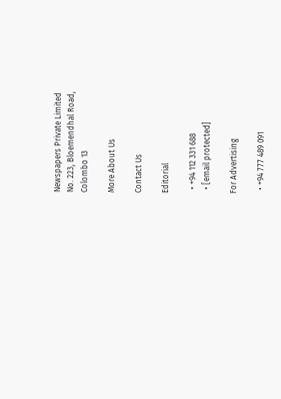Newspapers Private Limited
No. 223, Bloemendhal Road,
Colombo 13

More About Us

Contact Us

Editorial

  • +94 112 331 688
  • [email protected]

For Advertising

  • +94 777 489 091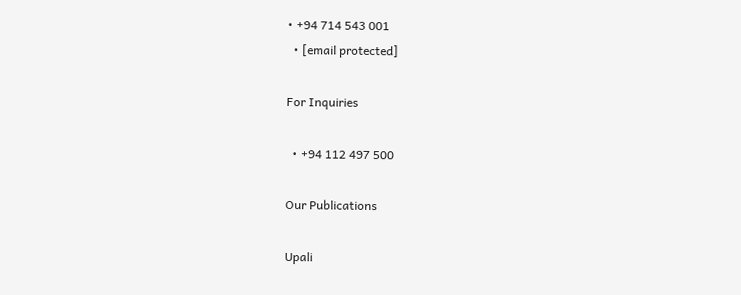• +94 714 543 001
  • [email protected]

For Inquiries

  • +94 112 497 500

Our Publications

Upali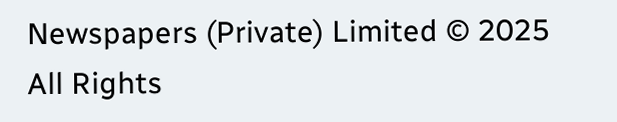Newspapers (Private) Limited © 2025 All Rights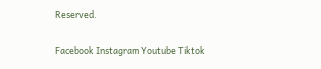Reserved.

Facebook Instagram Youtube Tiktok